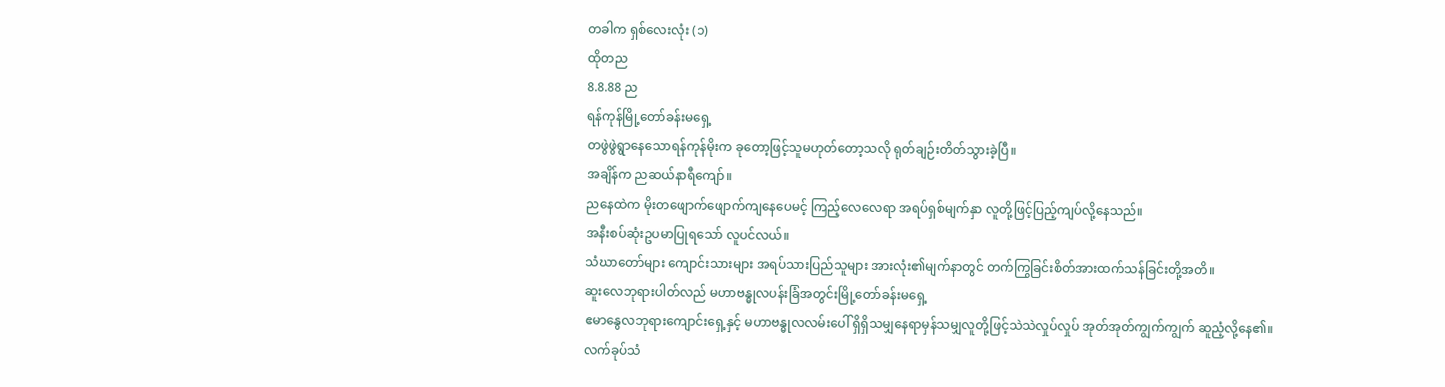တခါက ရှစ်လေးလုံး (၁)
ထိုတည
8.8.88 ည
ရန်ကုန်မြို့တော်ခန်းမရှေ့
တဖွဲဖွဲရွာနေသောရန်ကုန်မိုးက ခုတော့ဖြင့်သူမဟုတ်တော့သလို ရုတ်ချဉ်းတိတ်သွားခဲ့ပြီ။
အချိန်က ညဆယ်နာရီကျော်။
ညနေထဲက မိုးတဖျောက်ဖျောက်ကျနေပေမင့် ကြည့်လေလေရာ အရပ်ရှစ်မျက်နှာ လူတို့ဖြင့်ပြည့်ကျပ်လို့နေသည်။
အနီးစပ်ဆုံးဥပမာပြုရသော် လူပင်လယ်။
သံဃာတော်များ ကျောင်းသားများ အရပ်သားပြည်သူများ အားလုံး၏မျက်နာတွင် တက်ကြွခြင်းစိတ်အားထက်သန်ခြင်းတို့အတိ။
ဆူးလေဘုရားပါတ်လည် မဟာဗန္ဓုလပန်းခြံအတွင်းမြို့တော်ခန်းမရှေ့
ဧမာနွေလဘုရားကျောင်းရှေ့နှင့် မဟာဗန္ဓုလလမ်းပေါ် ရှိရှိသမျှနေရာမှန်သမျှလူတို့ဖြင့်သဲသဲလှုပ်လှုပ် အုတ်အုတ်ကျွက်ကျွက် ဆူညံ့လို့နေ၏။
လက်ခုပ်သံ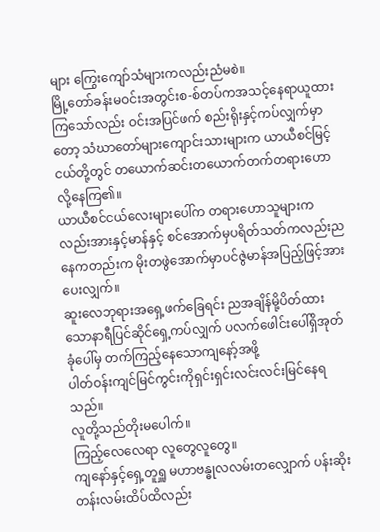များ ကြွေးကျော်သံများကလည်းညံမစဲ။
မြို့တော်ခန်းမဝင်းအတွင်းစ-စ်တပ်ကအသင့်နေရာယူထားကြသော်လည်း ဝင်းအပြင်ဖက် စည်းရိုးနှင့်ကပ်လျှက်မှာတော့ သံဃာတော်များကျောင်းသားများက ယာယီစင်မြင့်ငယ်တို့တွင် တယောက်ဆင်းတယောက်တက်တရားဟောလို့နေကြ၏။
ယာယီစင်ငယ်လေးများပေါ်က တရားဟောသူများကလည်းအားနှင့်မာန်နှင့် စင်အောက်မှပရိတ်သတ်ကလည်းညနေကတည်းက မိုးတဖွဲအောက်မှာပင်ဇွဲမာန်အပြည့်ဖြင့်အားပေးလျှက်။
ဆူးလေဘုရားအရှေ့ဖက်ခြေရင်း ညအချိန်မို့ပိတ်ထားသောနာရီပြင်ဆိုင်ရှေ့ကပ်လျှက် ပလက်ဖေါင်းပေါ်ရှိအုတ်ခုံပေါ်မှ တက်ကြည့်နေသောကျနော့်အဖို့
ပါတ်ဝန်းကျင်မြင်ကွင်းကိုရှင်းရှင်းလင်းလင်းမြင်နေရသည်။
လူတို့သည်တိုးမပေါက်။
ကြည့်လေလေရာ လူတွေလူတွေ။
ကျနော်နှင့်ရှေ့တူရှူ မဟာဗန္ဓုလလမ်းတလျှောက် ပန်းဆိုးတန်းလမ်းထိပ်ထိလည်း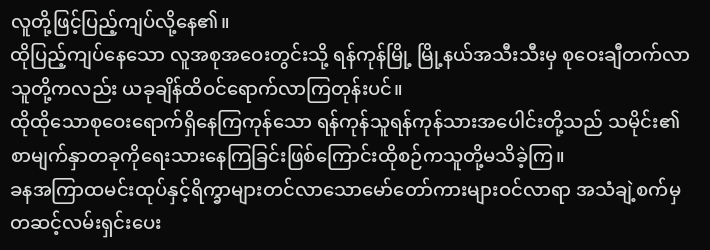လူတို့ဖြင့်ပြည့်ကျပ်လို့နေ၏။
ထိုပြည့်ကျပ်နေသော လူအစုအဝေးတွင်းသို့ ရန်ကုန်မြို့ မြို့နယ်အသီးသီးမှ စုဝေးချီတက်လာသူတို့ကလည်း ယခုချိန်ထိဝင်ရောက်လာကြတုန်းပင်။
ထိုထိုသောစုဝေးရောက်ရှိနေကြကုန်သော ရန်ကုန်သူရန်ကုန်သားအပေါင်းတို့သည် သမိုင်း၏ စာမျက်နှာတခုကိုရေးသားနေကြခြင်းဖြစ်ကြောင်းထိုစဉ်ကသူတို့မသိခဲ့ကြ။
ခနအကြာထမင်းထုပ်နှင့်ရိက္ခာများတင်လာသောမော်တော်ကားများဝင်လာရာ အသံချဲ့စက်မှတဆင့်လမ်းရှင်းပေး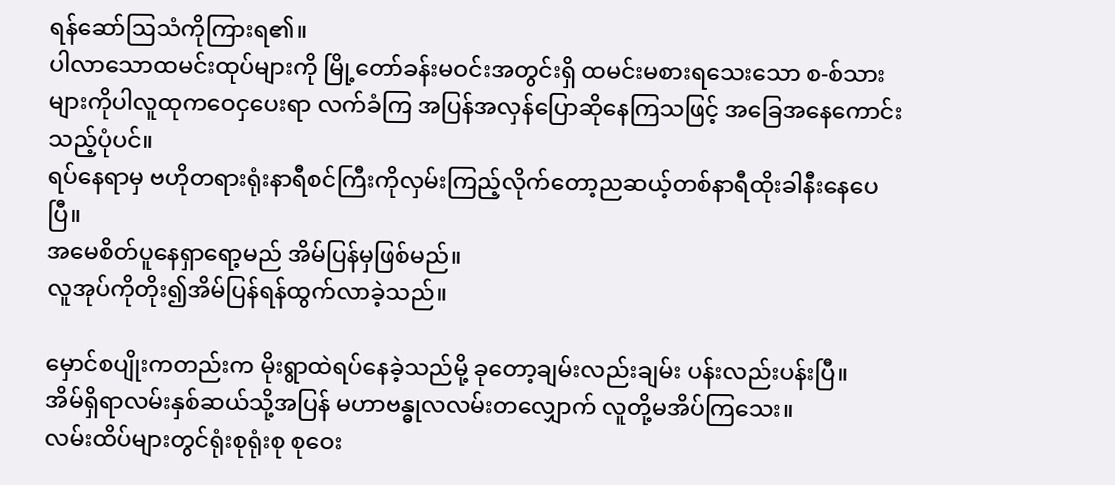ရန်ဆော်ဩသံကိုကြားရ၏။
ပါလာသောထမင်းထုပ်များကို မြို့တော်ခန်းမဝင်းအတွင်းရှိ ထမင်းမစားရသေးသော စ-စ်သားများကိုပါလူထုကဝေငှပေးရာ လက်ခံကြ အပြန်အလှန်ပြောဆိုနေကြသဖြင့် အခြေအနေကောင်းသည့်ပုံပင်။
ရပ်နေရာမှ ဗဟိုတရားရုံးနာရီစင်ကြီးကိုလှမ်းကြည့်လိုက်တော့ညဆယ့်တစ်နာရီထိုးခါနီးနေပေပြီ။
အမေစိတ်ပူနေရှာရော့မည် အိမ်ပြန်မှဖြစ်မည်။
လူအုပ်ကိုတိုး၍အိမ်ပြန်ရန်ထွက်လာခဲ့သည်။

မှောင်စပျိုးကတည်းက မိုးရွာထဲရပ်နေခဲ့သည်မို့ ခုတော့ချမ်းလည်းချမ်း ပန်းလည်းပန်းပြီ။
အိမ်ရှိရာလမ်းနှစ်ဆယ်သို့အပြန် မဟာဗန္ဓုလလမ်းတလျှောက် လူတို့မအိပ်ကြသေး။
လမ်းထိပ်များတွင်ရုံးစုရုံးစု စုဝေး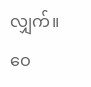လျှက်။
ဝေ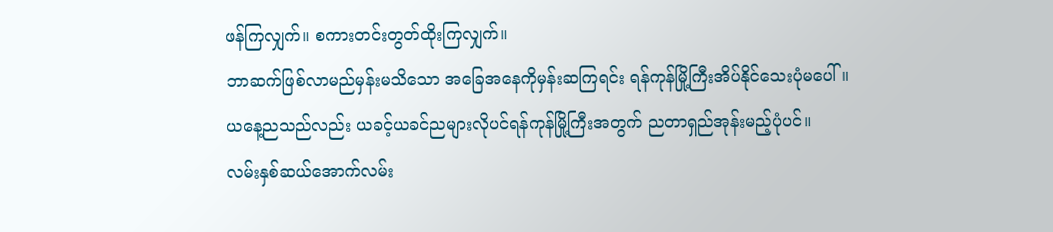ဖန်ကြလျှက်။ စကားတင်းတွတ်ထိုးကြလျှက်။
ဘာဆက်ဖြစ်လာမည်မှန်းမသိသော အခြေအနေကိုမှန်းဆကြရင်း ရန်ကုန်မြို့ကြီးအိပ်နိုင်သေးပုံမပေါ်။
ယနေ့ညသည်လည်း ယခင့်ယခင်ညများလိုပင်ရန်ကုန်မြို့ကြီးအတွက် ညတာရှည်အုန်းမည့်ပုံပင်။
လမ်းနှစ်ဆယ်အောက်လမ်း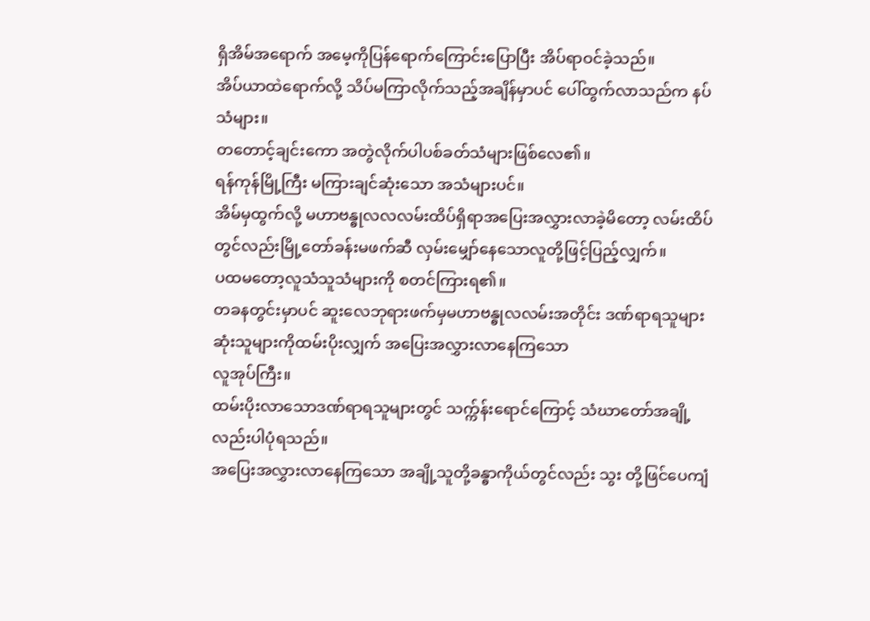ရှိအိမ်အရောက် အမေ့ကိုပြန်ရောက်ကြောင်းပြောပြီး အိပ်ရာဝင်ခဲ့သည်။
အိပ်ယာထဲရောက်လို့ သိပ်မကြာလိုက်သည့်အချိန်မှာပင် ပေါ်ထွက်လာသည်က နပ်သံများ။
တတောင့်ချင်းကော အတွဲလိုက်ပါပစ်ခတ်သံများဖြစ်လေ၏။
ရန်ကုန်မြို့ကြီး မကြားချင်ဆုံးသော အသံများပင်။
အိမ်မှထွက်လို့ မဟာဗန္ဓုလလလမ်းထိပ်ရှိရာအပြေးအလွှားလာခဲ့မိတော့ လမ်းထိပ်တွင်လည်းမြို့တော်ခန်းမဖက်ဆီ လှမ်းမျှော်နေသောလူတို့ဖြင့်ပြည့်လျှက်။
ပထမတော့လူသံသူသံများကို စတင်ကြားရ၏။
တခနတွင်းမှာပင် ဆူးလေဘုရားဖက်မှမဟာဗန္ဓုလလမ်းအတိုင်း ဒဏ်ရာရသူများ ဆုံးသူများကိုထမ်းပိုးလျှက် အပြေးအလွှားလာနေကြသော
လူအုပ်ကြီး။
ထမ်းပိုးလာသောဒဏ်ရာရသူများတွင် သက္က်န်းရောင်ကြောင့် သံဃာတော်အချို့လည်းပါပုံရသည်။
အပြေးအလွှားလာနေကြသော အချို့သူတို့ခန္ဓာကိုယ်တွင်လည်း သွး တို့ဖြင်ပေကျံ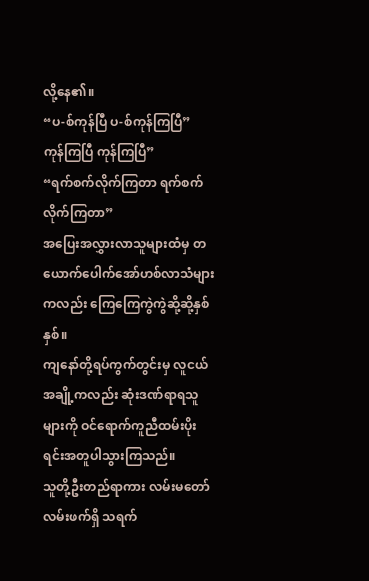လို့နေ၏။
“ပ-စ်ကုန်ပြီ ပ-စ်ကုန်ကြပြီ”
ကုန်ကြပြီ ကုန်ကြပြီ”
“ရက်စက်လိုက်ကြတာ ရက်စက်လိုက်ကြတာ”
အပြေးအလွှားလာသူများထံမှ တယောက်ပေါက်အော်ဟစ်လာသံများကလည်း ကြေကြေကွဲကွဲဆို့ဆို့နှစ်နှစ်။
ကျနော်တို့ရပ်ကွက်တွင်းမှ လူငယ်အချို့ကလည်း ဆုံးဒဏ်ရာရသူများကို ဝင်ရောက်ကူညီထမ်းပိုးရင်းအတူပါသွားကြသည်။
သူတို့ဦးတည်ရာကား လမ်းမတော်လမ်းဖက်ရှိ သရက်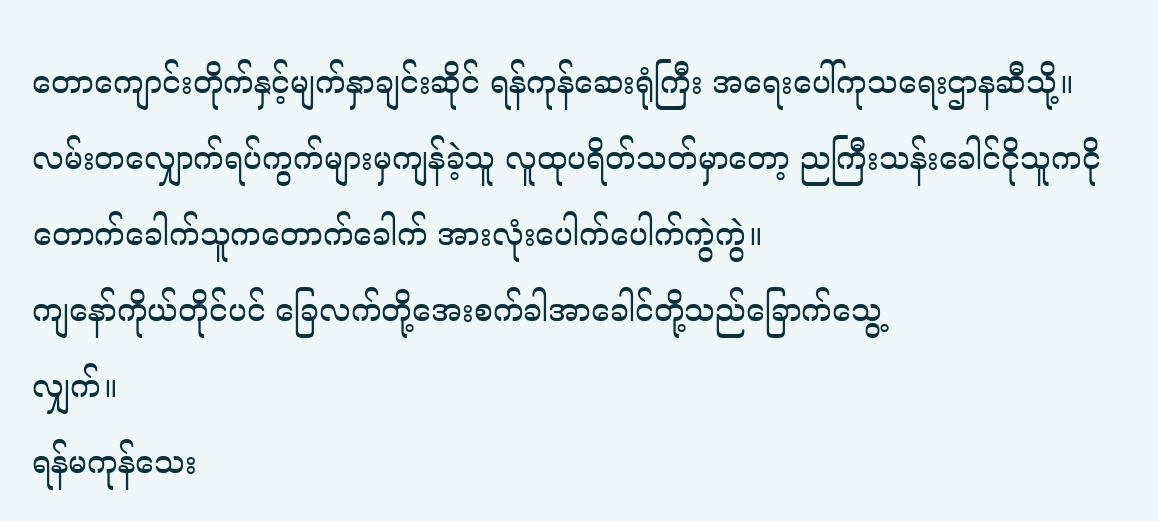တောကျောင်းတိုက်နှင့်မျက်နှာချင်းဆိုင် ရန်ကုန်ဆေးရုံကြီး အရေးပေါ်ကုသရေးဌာနဆီသို့။
လမ်းတလျှောက်ရပ်ကွက်များမှကျန်ခဲ့သူ လူထုပရိတ်သတ်မှာတော့ ညကြီးသန်းခေါင်ငိုသူကငို  တောက်ခေါက်သူကတောက်ခေါက် အားလုံးပေါက်ပေါက်ကွဲကွဲ။
ကျနော်ကိုယ်တိုင်ပင် ခြေလက်တို့အေးစက်ခါအာခေါင်တို့သည်ခြောက်သွေ့
လျှက်။
ရန်မကုန်သေး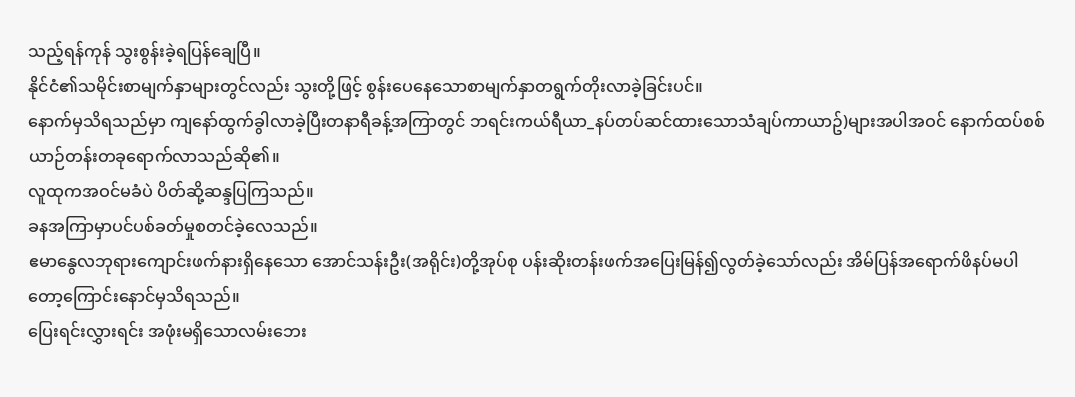သည့်ရန်ကုန် သွးစွန်းခဲ့ရပြန်ချေပြီ။
နိုင်ငံ၏သမိုင်းစာမျက်နှာများတွင်လည်း သွးတို့ဖြင့် စွန်းပေနေသောစာမျက်နှာတရွက်တိုးလာခဲ့ခြင်းပင်။
နောက်မှသိရသည်မှာ ကျနော်ထွက်ခွါလာခဲ့ပြီးတနာရီခန့်အကြာတွင် ဘရင်းကယ်ရီယာ_နပ်တပ်ဆင်ထားသောသံချပ်ကာယာဥ်)များအပါအဝင် နောက်ထပ်စစ်ယာဉ်တန်းတခုရောက်လာသည်ဆို၏။
လူထုကအဝင်မခံပဲ ပိတ်ဆို့ဆန္ဒပြကြသည်။
ခနအကြာမှာပင်ပစ်ခတ်မှုစတင်ခဲ့လေသည်။
ဧမာနွေလဘုရားကျောင်းဖက်နားရှိနေသော အောင်သန်းဦး(အရိုင်း)တို့အုပ်စု ပန်းဆိုးတန်းဖက်အပြေးမြန်၍လွတ်ခဲ့သော်လည်း အိမ်ပြန်အရောက်ဖိနပ်မပါတော့ကြောင်းနောင်မှသိရသည်။
ပြေးရင်းလွှားရင်း အဖုံးမရှိသောလမ်းဘေး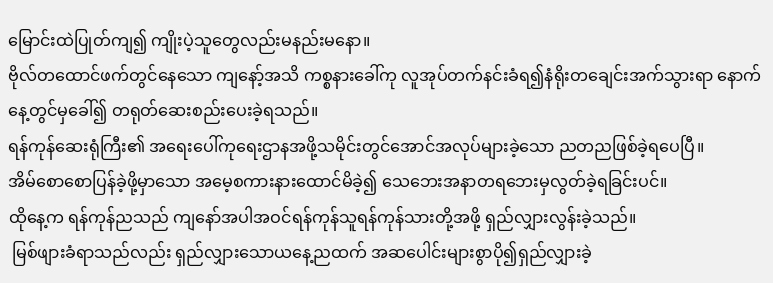မြောင်းထဲပြုတ်ကျ၍ ကျိုးပဲ့သူတွေလည်းမနည်းမနော။
ဗိုလ်တထောင်ဖက်တွင်နေသော ကျနော့်အသိ ကစ္စနားခေါ်ကု လူအုပ်တက်နင်းခံရ၍နံရိုးတချေင်းအက်သွားရာ နောက်နေ့တွင်မှခေါ်၍ တရုတ်ဆေးစည်းပေးခဲ့ရသည်။
ရန်ကုန်ဆေးရုံကြီး၏ အရေးပေါ်ကုရေးဌာနအဖို့သမိုင်းတွင်အောင်အလုပ်များခဲ့သော ညတညဖြစ်ခဲ့ရပေပြီ။
အိမ်စောစောပြန်ခဲ့ဖို့မှာသော အမေ့စကားနားထောင်မိခဲ့၍ သေဘေးအနာတရဘေးမှလွတ်ခဲ့ရခြင်းပင်။
ထိုနေ့က ရန်ကုန်ညသည် ကျနော်အပါအဝင်ရန်ကုန်သူရန်ကုန်သားတို့အဖို့ ရှည်လျှားလွန်းခဲ့သည်။
 မြစ်ဖျားခံရာသည်လည်း ရှည်လျှားသောယနေ့ညထက် အဆပေါင်းများစွာပို၍ရှည်လျှားခဲ့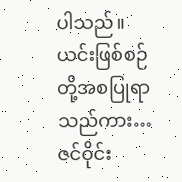ပါသည်။
ယင်းဖြစ်စဉ်တို့အစပြုရာသည်ကား…
ဇင်ဝိုင်း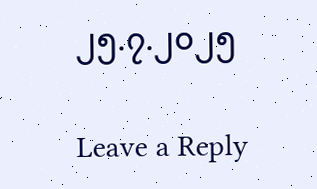၂၅.၇.၂၀၂၅

Leave a Reply